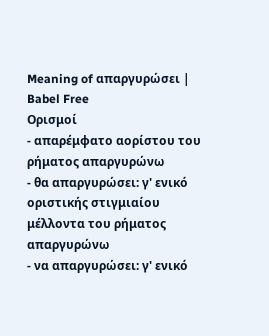Meaning of απαργυρώσει | Babel Free
Ορισμοί
- απαρέμφατο αορίστου του ρήματος απαργυρώνω
- θα απαργυρώσει: γ' ενικό οριστικής στιγμιαίου μέλλοντα του ρήματος απαργυρώνω
- να απαργυρώσει: γ' ενικό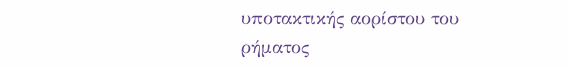υποτακτικής αορίστου του ρήματος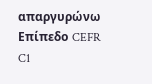απαργυρώνω
Επίπεδο CEFR
C1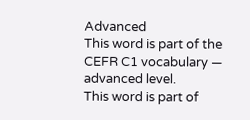Advanced
This word is part of the CEFR C1 vocabulary — advanced level.
This word is part of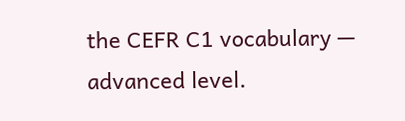the CEFR C1 vocabulary — advanced level.